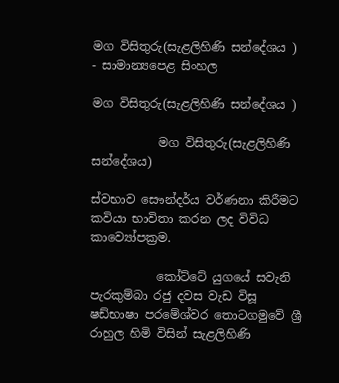මග විසිතුරු(සැළලිහිණි සන්දේශය ) - සාමාන්‍යපෙළ සිංහල

මග විසිතුරු(සැළලිහිණි සන්දේශය )

           මග විසිතුරු(සැළලිහිණි සන්දේශය)

ස්වභාව සෞන්දර්ය වර්ණනා කිරීමට කවියා භාවිතා කරන ලද විවිධ කාව්‍යෝපක්‍රම.

           කෝට්ටේ යුගයේ සවැනි පැරකුම්බා රජු දවස වැඩ විසූ ෂඩ්භාෂා පරමේශ්වර තොටගමුවේ ශ්‍රී රාහුල හිමි විසින් සැළලිහිණි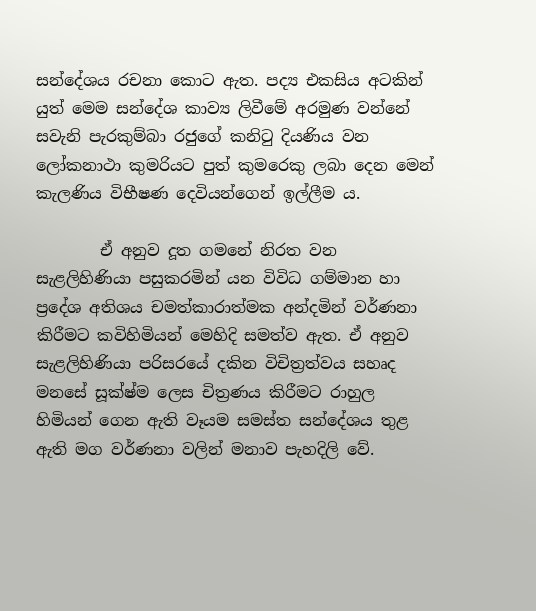සන්දේශය රචනා කොට ඇත. පද්‍ය එකසිය අටකින් යුත් මෙම සන්දේශ කාව්‍ය ලිවීමේ අරමුණ වන්නේ සවැනි පැරකුම්බා රජුගේ කනිටු දියණිය වන ලෝකනාථා කුමරියට පුත් කුමරෙකු ලබා දෙන මෙන් කැලණිය විභීෂණ දෙවියන්ගෙන් ඉල්ලීම ය.

        ඒ අනුව දූත ගමනේ නිරත වන සැළලිහිණියා පසුකරමින් යන විවිධ ගම්මාන හා ප්‍රදේශ අතිශය චමත්කාරාත්මක අන්දමින් වර්ණනා කිරීමට කවිහිමියන් මෙහිදි සමත්ව ඇත. ඒ අනුව සැළලිහිණියා පරිසරයේ දකින විචිත්‍රත්වය සහෘද මනසේ සූක්ෂ්ම ලෙස චිත්‍රණය කිරීමට රාහුල හිමියන් ගෙන ඇති වෑයම සමස්ත සන්දේශය තුළ ඇති මග වර්ණනා වලින් මනාව පැහදිලි වේ.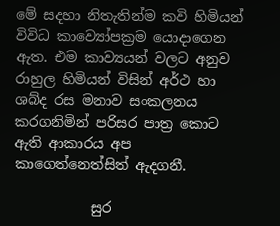මේ සදහා නිතැතින්ම කවි හිමියන් විවිධ කාව්‍යෝපක්‍රම යොදාගෙන ඇත. එම කාව්‍යයන් වලට අනුව රාහුල හිමියන් විසින් අර්ථ හා ශබ්ද ‍රස මනාව සංකලනය කරගනිමින් පරිසර පාත්‍ර කොට ඇති ආකාරය අප කාගෙත්න‍ෙත්සිත් ඇදගනී.

           සුර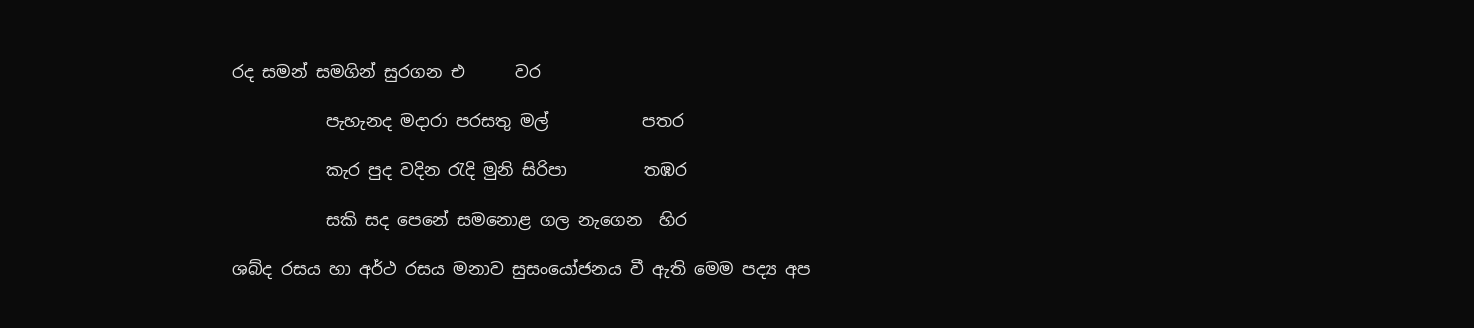රද සමන් සමගින් සුරගන එ      වර

           පැහැනද මදාරා පරසතු මල්           පතර

           කැර පුද වදින රැදි මුනි සිරිපා         තඹර

           සකි සද පෙනේ සමනොළ ගල නැගෙන  හිර

ශබ්ද ‍රසය හා අර්ථ ‍රසය මනාව සුසංයෝජනය වී ඇති මෙම පද්‍ය අප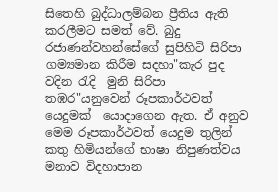සිතෙහි බුද්ධාලම්බන ප්‍රීතිය ඇති කරලීමට සමත් වේ. බුදු රජාණන්වහන්සේගේ සුපිහිටි සිරිපා ගම්‍යමාන කිරීම සදහා"කැර පුද වදින රැදි  මුනි සිරිපා තඹර"යනුවෙන් රූපකාර්ථවත් යෙදුමක්  යොදාගෙන ඇත. ඒ අනුව මෙම රූපකාර්ථවත් යෙදුම තුලින් කතු හිමියන්ගේ භාෂා නිපුණත්වය මනාව විදහාපාන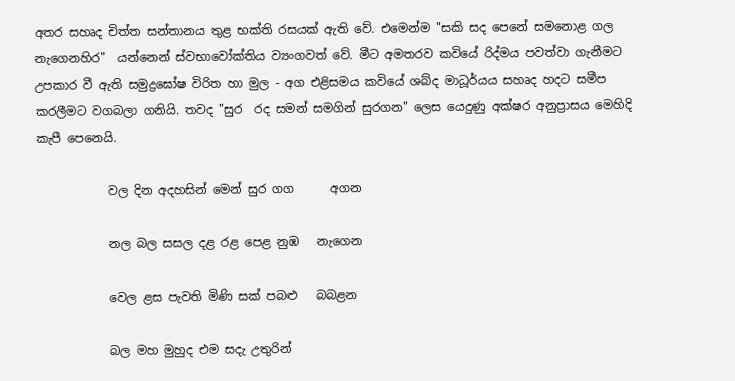අතර සහෘද චිත්ත සන්තානය තුළ භක්ති රසයක් ඇති වේ. එමෙන්ම "සකි සද පෙනේ සමනොළ ගල නැගෙනහිර"  යන්නෙන් ස්වභාවෝක්තිය ව්‍යංගවත් වේ. මීට අමතරව කවියේ රිද්මය පවත්වා ගැනීමට උපකාර වී ඇති සමුද්‍රඝෝෂ විරිත හා මුල - අග එළිසමය කවියේ ශබ්ද මාධූර්යය සහෘද හදට සමීප කරලීමට වගබලා ගනියි. තවද "සුර  රද සමන් සමගින් සුරගන" ලෙස යෙදුණු අක්ෂර අනුප්‍රාසය මෙහිදි කැපී පෙනෙයි.

            වල දින අදහසින් මෙන් සුර ගග      අගන

            නල බල සසල දළ රළ පෙළ නුඹ   නැගෙන

            වෙල ළස පැවති මිණි සක් පබළු   බබළන

            බල මහ මුහුද එම සදැ උතුරින්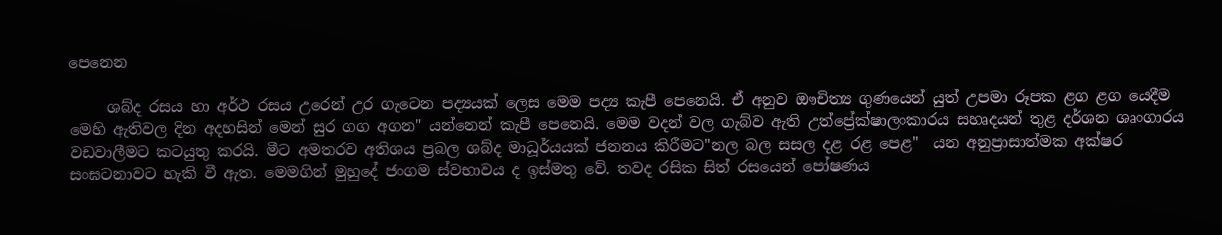පෙනෙන

     ශබ්ද රසය හා අර්ථ ‍රසය උරෙන් උර ගැටෙන පද්‍යයක් ලෙස මෙම පද්‍ය කැපී පෙනෙයි. ඒ අනුව ඖචිත්‍ය ගුණයෙන් යුත් උපමා රූපක ළග ළග යෙදීම මෙහි ඇතිවල දින අදහසින් මෙන් සුර ගග අගන" යන්නෙන් කැපී පෙනෙයි. මෙම වදන් වල ගැබ්ව ඇති උත්ප්‍රේක්ෂාලංකාරය සහෘදයන් තුළ දර්ශන ශෘංගාරය වඩවාලීමට කටයුතු කරයි. මීට අමතරව අතිශය ප්‍රබල ශබ්ද මාධූර්යයක් ජනනය කිරීමට"නල බල සසල දළ රළ පෙළ"  යන අනුප්‍රාසාත්මක අක්ෂර සංඝටනාවට හැකි වී ඇත. මෙමගින් මුහුදේ ජංගම ස්වභාවය ද ඉස්මතු වේ. තවද රසික සිත් රසයෙන් පෝෂණය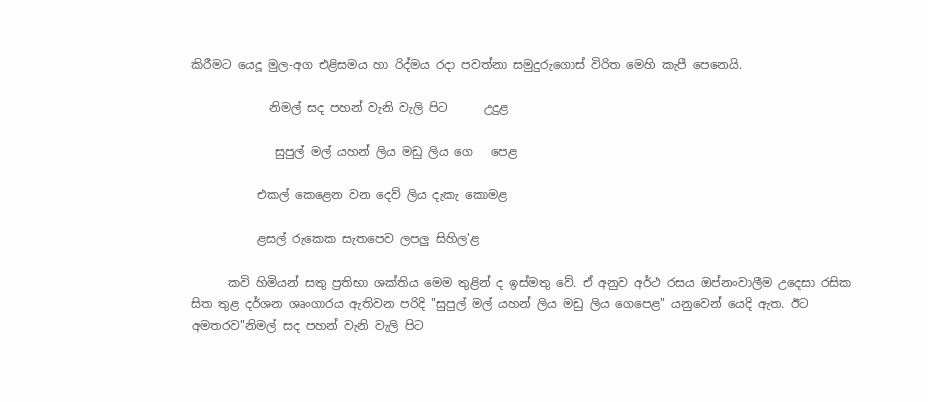කිරීමට යෙදූ මුල-අග එළිසමය හා රිද්මය ‍රදා පවත්නා සමුදුරුගොස් විරිත මෙහි කැපී පෙනෙයි.

             නිමල් සද පහන් වැනි වැලි පිට      උදුළ

              සුපුල් මල් යහන් ලිය මඩු ලිය ගෙ   පෙළ

           එකල් කෙළෙන වන දෙව් ලිය දැකැ කොමළ

           ළසල් රුකෙක සැතපෙව ලපලු සිහිල'ළ

      කවි හිමියන් සතු ප්‍රතිභා ශක්තිය මෙම තුළින් ද ඉස්මතු වේ. ඒ අනුව අර්ථ ‍රසය ඔප්නංවාලීම උදෙසා රසික සිත තුළ දර්ශන ශෘංගාරය ඇතිවන පරිදි "සුපුල් මල් යහන් ලිය මඩු ලිය ගෙපෙළ" යනුවෙන් යෙදි ඇත. ඊට අමතරව"නිමල් සද පහන් වැනි වැලි පිට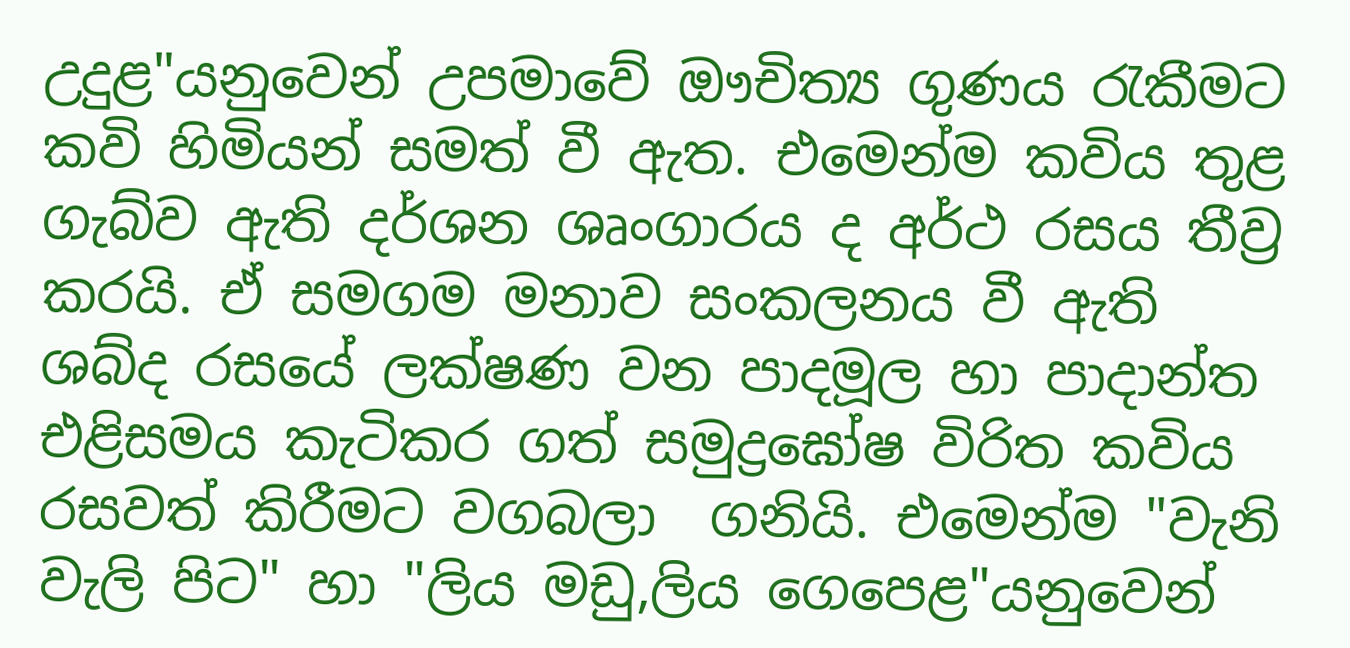උදුළ"යනුවෙන් උපමාවේ ඖචිත්‍ය ගුණය රැකීමට කවි හිමියන් සමත් වී ඇත. එමෙන්ම කවිය තුළ ගැබ්ව ඇති දර්ශන ශෘංගාරය ද අර්ථ ‍රසය තීව්‍ර කරයි. ඒ සමගම මනාව සංකලනය වී ඇති ශබ්ද රසයේ ලක්ෂණ වන පාදමූල හා පාදාන්ත එළිසමය කැටිකර ගත් සමුද්‍රඝෝෂ විරිත කවිය රසවත් කිරීමට වගබලා  ගනියි. එමෙන්ම "වැනි වැලි පිට" හා "ලිය මඩු,ලිය ගෙපෙළ"යනුවෙන්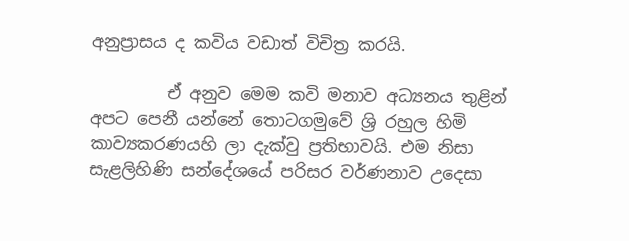අනුප්‍රාසය ද කවිය වඩාත් විචිත්‍ර කරයි.

         ඒ අනුව මෙම කවි මනාව අධ්‍යනය තුළින් අපට පෙනී යන්නේ තොටගමුවේ ශ්‍රි රහුල හිමි කාව්‍යකරණයහි ලා දැක්වු ප්‍රතිභාවයි. එම නිසා සැළලිහිණි සන්දේශයේ පරිසර වර්ණනාව උදෙසා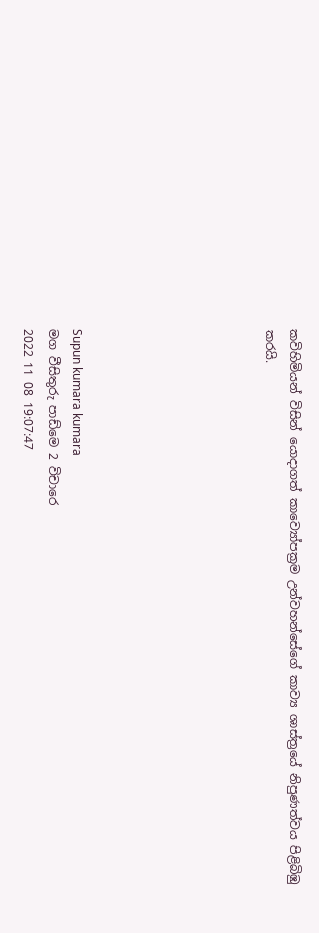කවිහිමියන් විසින් යොදාගත් කාව්‍යෝපක්‍රම උන්වහන්සේගේ කාව්‍ය ශාස්ත්‍රයේ නිපුණත්වය පිළිබිඹු කරයි.







Supun kumara kumara
මග වීසිතුරු පාඩ්මෙ 2 විචාරෙ
2022 11 08 19:07:47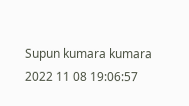Supun kumara kumara
2022 11 08 19:06:57